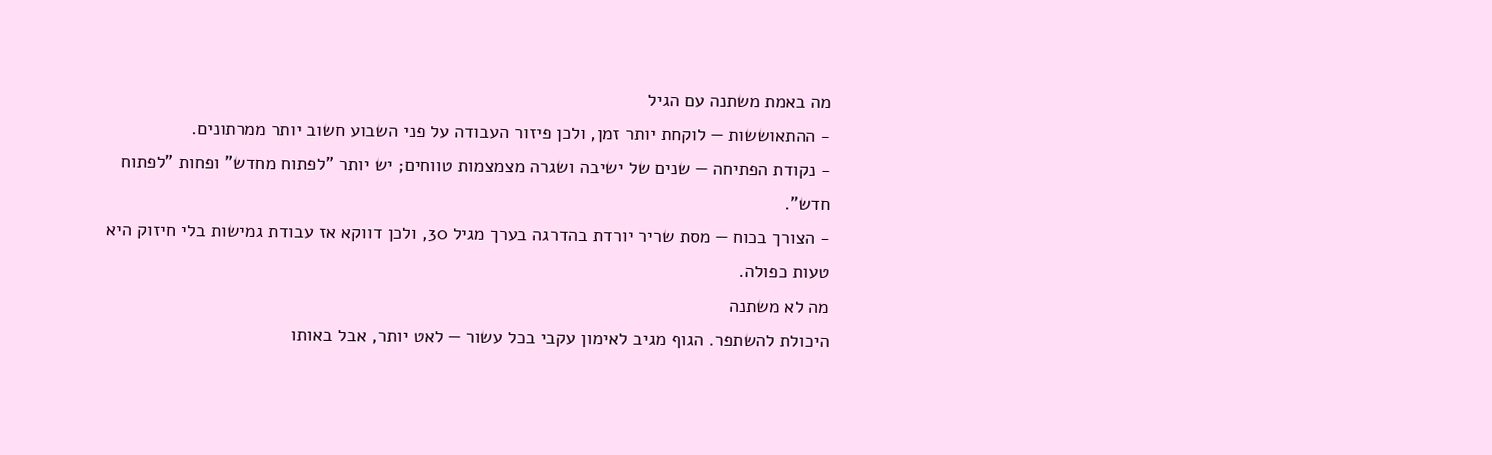מה באמת משתנה עם הגיל
- ההתאוששות — לוקחת יותר זמן, ולכן פיזור העבודה על פני השבוע חשוב יותר ממרתונים.
- נקודת הפתיחה — שנים של ישיבה ושגרה מצמצמות טווחים; יש יותר "לפתוח מחדש" ופחות "לפתוח חדש".
- הצורך בכוח — מסת שריר יורדת בהדרגה בערך מגיל 30, ולכן דווקא אז עבודת גמישות בלי חיזוק היא טעות כפולה.
מה לא משתנה
היכולת להשתפר. הגוף מגיב לאימון עקבי בכל עשור — לאט יותר, אבל באותו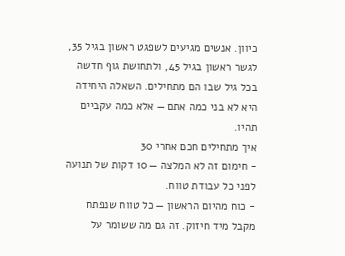כיוון. אנשים מגיעים לשפגט ראשון בגיל 35, לגשר ראשון בגיל 45, ולתחושת גוף חדשה בכל גיל שבו הם מתחילים. השאלה היחידה היא לא בני כמה אתם — אלא כמה עקביים תהיו.
איך מתחילים חכם אחרי 30
- חימום זה לא המלצה — 10 דקות של תנועה לפני כל עבודת טווח.
- כוח מהיום הראשון — כל טווח שנפתח מקבל מיד חיזוק. זה גם מה ששומר על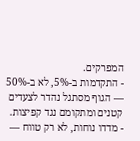המפרקים.
- התקדמות ב-5%, לא ב-50% — הגוף מסתגל נהדר לצעדים קטנים ומתקומם נגד קפיצות.
- מדדו נוחות, לא רק טווח —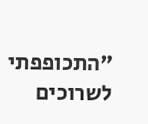"התכופפתי לשרוכים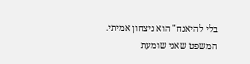בלי להיאנח" הוא ניצחון אמיתי.
המשפט שאני שומעת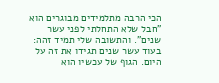הכי הרבה מתלמידים מבוגרים הוא "חבל שלא התחלתי לפני עשר שנים". והתשובה שלי תמיד זהה: בעוד עשר שנים תגידו את זה על היום. הגוף של עכשיו הוא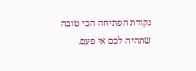נקודת הפתיחה הכי טובה שתהיה לכם אי פעם.